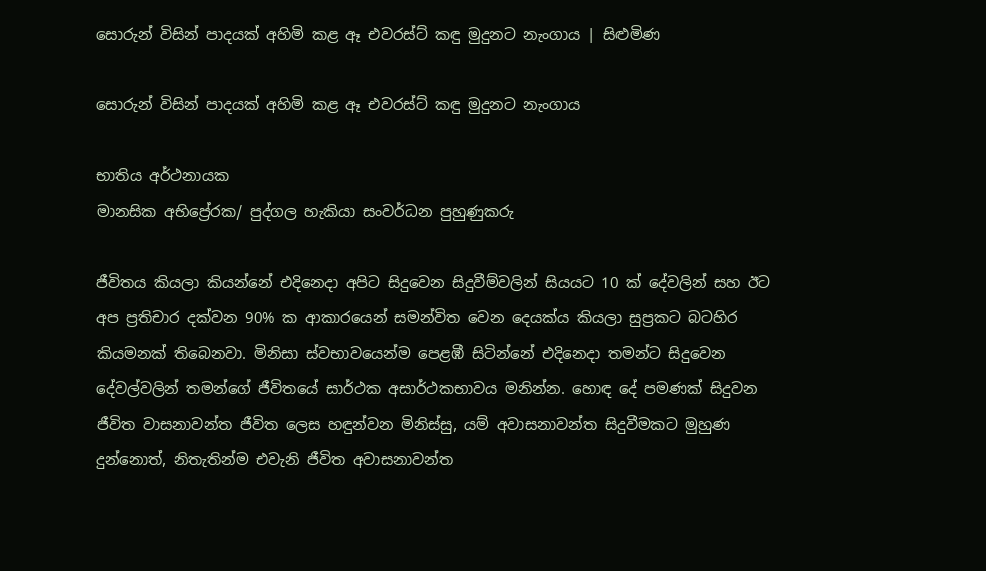සොරුන් විසින් පාදයක් අහිමි කළ ඈ එවරස්ට් කඳු මුදුනට නැංගාය | සිළුමිණ

සොරුන් විසින් පාදයක් අහිමි කළ ඈ එවරස්ට් කඳු මුදුනට නැංගාය

භාතිය අර්ථනායක
මානසික අභිප්‍රේරක/ පුද්ගල හැකියා සංවර්ධන පුහුණුකරු

ජීවිතය කියලා කියන්නේ එදිනෙදා අපිට සිදුවෙන සිදුවීම්වලින් සියයට 10 ක් දේවලින් සහ ඊට අප ප්‍රතිචාර දක්වන 90% ක ආකාරයෙන් සමන්විත වෙන දෙයක්ය කියලා සුප්‍රකට බටහිර කියමනක් තිබෙනවා. මිනිසා ස්වභාවයෙන්ම පෙළඹී සිටින්නේ එදිනෙදා තමන්ට සිදුවෙන දේවල්වලින් තමන්ගේ ජීවිතයේ සාර්ථක අසාර්ථකභාවය මනින්න. හොඳ දේ පමණක් සිදුවන ජීවිත වාසනාවන්ත ජීවිත ලෙස හඳුන්වන මිනිස්සු, යම් අවාසනාවන්ත සිදුවීමකට මුහුණ දුන්නොත්, නිතැතින්ම එවැනි ජීවිත අවාසනාවන්ත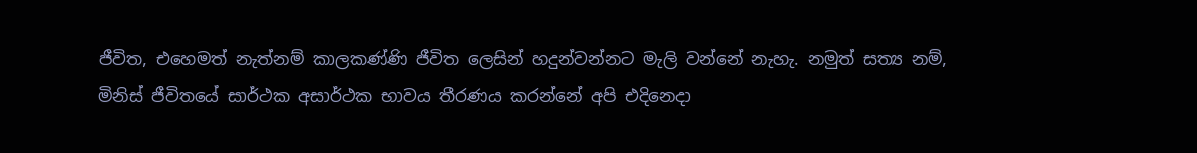ජීවිත, එහෙමත් නැත්නම් කාලකණ්ණි ජීවිත ලෙසින් හදුන්වන්නට මැලි වන්නේ නැහැ. නමුත් සත්‍ය නම්, මිනිස් ජීවිතයේ සාර්ථක අසාර්ථක භාවය තීරණය කරන්නේ අපි එදිනෙදා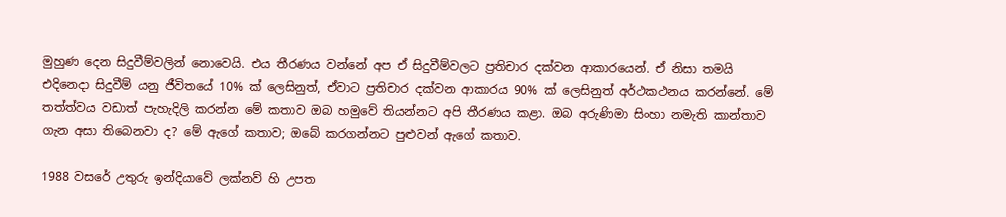මුහුණ දෙන සිදුවීම්වලින් නොවෙයි. එය තීරණය වන්නේ අප ඒ සිදුවීම්වලට ප්‍රතිචාර දක්වන ආකාරයෙන්. ඒ නිසා තමයි එදිනෙදා සිදුවීම් යනු ජීවිතයේ 10% ක් ලෙසිනුත්, ඒවාට ප්‍රතිචාර දක්වන ආකාරය 90% ක් ලෙසිනුත් අර්ථකථනය කරන්නේ. මේ තත්ත්වය වඩාත් පැහැදිලි කරන්න මේ කතාව ඔබ හමුවේ තියන්නට අපි තීරණය කළා. ඔබ අරුණිමා සිංහා නමැති කාන්තාව ගැන අසා තිබෙනවා ද? මේ ඇගේ කතාව; ඔබේ කරගන්නට පුළුවන් ඇගේ කතාව.

1988 වසරේ උතුරු ඉන්දියාවේ ලක්නව් හි උපත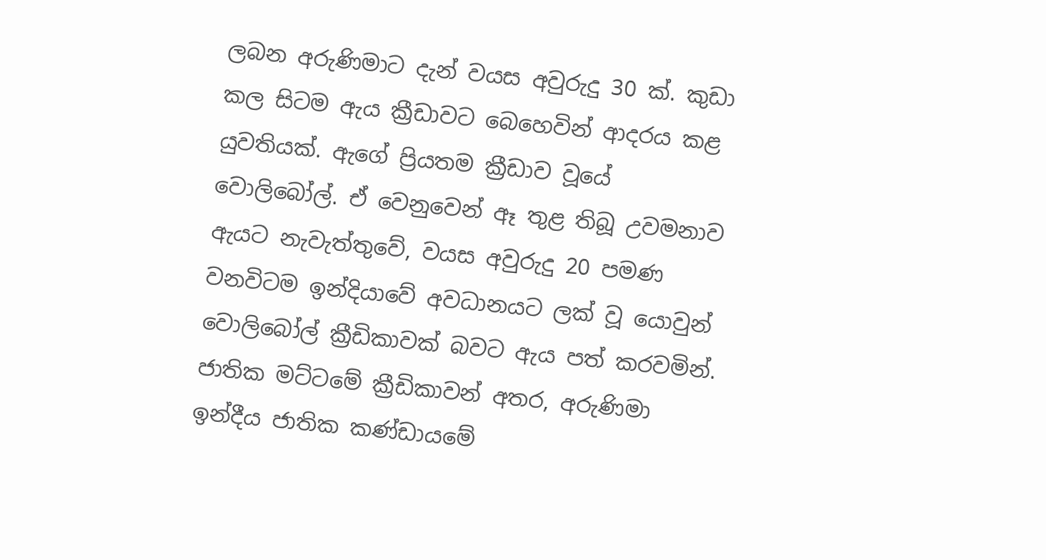ලබන අරුණිමාට දැන් වයස අවුරුදු 30 ක්. කුඩා කල සිටම ඇය ක්‍රීඩාවට බෙහෙවින් ආදරය කළ යුවතියක්. ඇගේ ප්‍රියතම ක්‍රීඩාව වූයේ වොලිබෝල්. ඒ වෙනුවෙන් ඈ තුළ තිබූ උවමනාව ඇයට නැවැත්තුවේ, වයස අවුරුදු 20 පමණ වනවිටම ඉන්දියාවේ අවධානයට ලක් වූ යොවුන් වොලිබෝල් ක්‍රීඩිකාවක් බවට ඇය පත් කරවමින්. ජාතික මට්ටමේ ක්‍රීඩිකාවන් අතර, අරුණිමා ඉන්දීය ජාතික කණ්ඩායමේ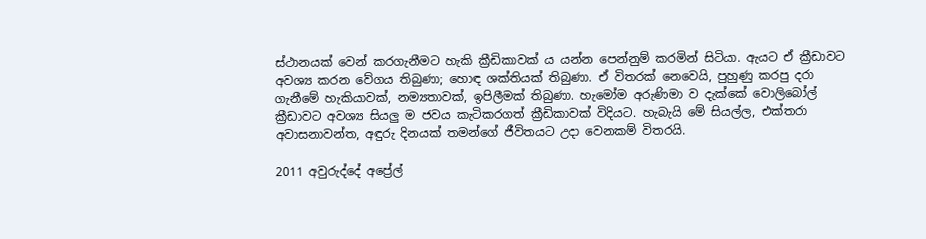ස්ථානයක් වෙන් කරගැනීමට හැකි ක්‍රීඩිකාවක් ය යන්න පෙන්නුම් කරමින් සිටියා. ඇයට ඒ ක්‍රීඩාවට අවශ්‍ය කරන වේගය තිබුණා; හොඳ ශක්තියක් තිබුණා. ඒ විතරක් නෙවෙයි, පුහුණු කරපු දරා ගැනීමේ හැකියාවක්, නම්‍යතාවක්, ඉපිලීමක් තිබුණා. හැමෝම අරුණිමා ව දැක්කේ වොලිබෝල් ක්‍රීඩාවට අවශ්‍ය සියලු ම ජවය කැටිකරගත් ක්‍රීඩිකාවක් විදියට. හැබැයි මේ සියල්ල, එක්තරා අවාසනාවන්ත, අඳුරු දිනයක් තමන්ගේ ජීවිතයට උදා වෙනකම් විතරයි.

2011 අවුරුද්දේ අප්‍රේල්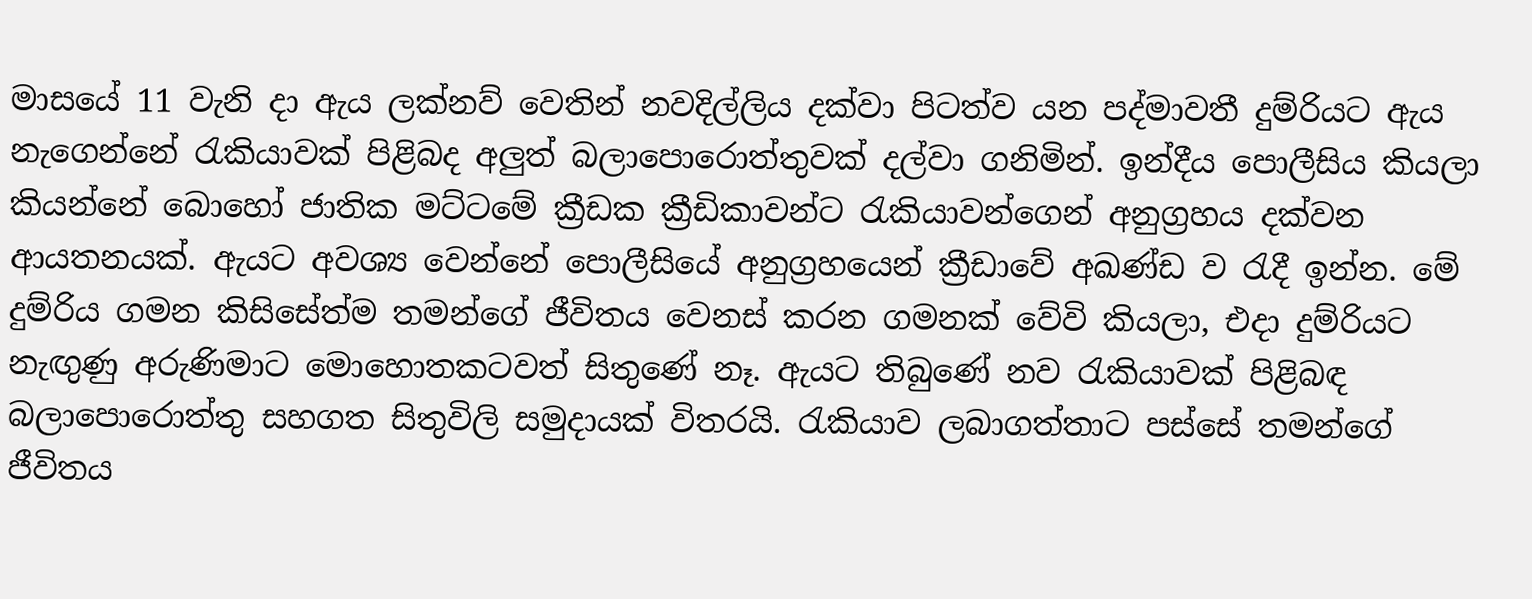මාසයේ 11 වැනි දා ඇය ලක්නව් වෙතින් නවදිල්ලිය දක්වා පිටත්ව යන පද්මාවතී දුම්රියට ඇය නැගෙන්නේ රැකියාවක් පිළිබද අලුත් බලාපොරොත්තුවක් දල්වා ගනිමින්. ඉන්දීය පොලීසිය කියලා කියන්නේ බොහෝ ජාතික මට්ටමේ ක්‍රීඩක ක්‍රීඩිකාවන්ට රැකියාවන්ගෙන් අනුග්‍රහය දක්වන ආයතනයක්. ඇයට අවශ්‍ය වෙන්නේ පොලීසියේ අනුග්‍රහයෙන් ක්‍රීඩාවේ අඛණ්ඩ ව රැදී ඉන්න. මේ දුම්රිය ගමන කිසිසේත්ම තමන්ගේ ජීවිතය වෙනස් කරන ගමනක් වේවි කියලා, එදා දුම්රියට නැඟුණු අරුණිමාට මොහොතකටවත් සිතුණේ නෑ. ඇයට තිබුණේ නව රැකියාවක් පිළිබඳ බලාපොරොත්තු සහගත සිතුවිලි සමුදායක් විතරයි. රැකියාව ලබාගත්තාට පස්සේ තමන්ගේ ජීවිතය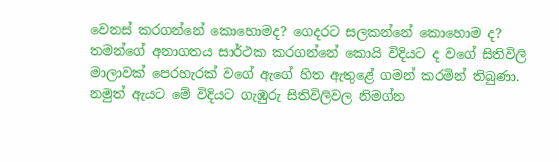වෙනස් කරගන්නේ කොහොමද? ගෙදරට සලකන්නේ කොහොම ද? තමන්ගේ අනාගතය සාර්ථක කරගන්නේ කොයි විදියට ද වගේ සිතිවිලි මාලාවක් පෙරහැරක් වගේ ඇගේ හිත ඇතුළේ ගමන් කරමින් තිබුණා. නමුත් ඇයට මේ විදියට ගැඹුරු සිතිවිලිවල නිමග්න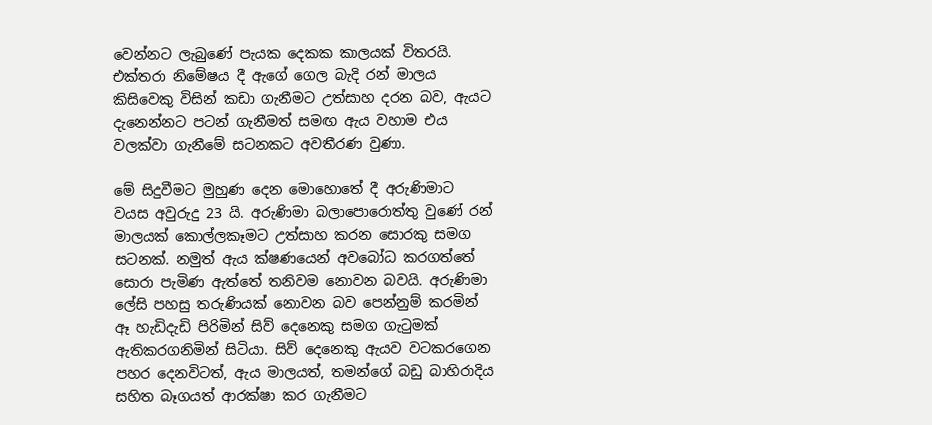වෙන්නට ලැබුණේ පැයක දෙකක කාලයක් විතරයි. එක්තරා නිමේෂය දී ඇගේ ගෙල බැදි රන් මාලය කිසිවෙකු විසින් කඩා ගැනීමට උත්සාහ දරන බව, ඇයට දැනෙන්නට පටන් ගැනීමත් සමඟ ඇය වහාම එය වලක්වා ගැනීමේ සටනකට අවතීරණ වුණා.

මේ සිදුවීමට මුහුණ දෙන මොහොතේ දී අරුණිමාට වයස අවුරුදු 23 යි. අරුණිමා බලාපොරොත්තු වුණේ රන් මාලයක් කොල්ලකෑමට උත්සාහ කරන සොරකු සමග සටනක්. නමුත් ඇය ක්ෂණයෙන් අවබෝධ කරගත්තේ සොරා පැමිණ ඇත්තේ තනිවම නොවන බවයි. අරුණිමා ලේසි පහසු තරුණියක් නොවන බව පෙන්නුම් කරමින් ඈ හැඩිදැඩි පිරිමින් සිව් දෙනෙකු සමග ගැටුමක් ඇතිකරගනිමින් සිටියා. සිව් දෙනෙකු ඇයව වටකරගෙන පහර දෙනවිටත්, ඇය මාලයත්, තමන්ගේ බඩු බාහිරාදිය සහිත බෑගයත් ආරක්ෂා කර ගැනීමට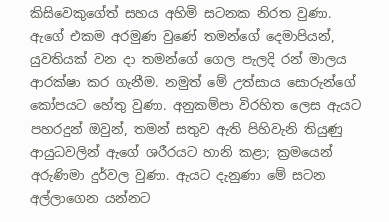කිසිවෙකුගේත් සහය අහිමි සටනක නිරත වුණා. ඇගේ එකම අරමුණ වුණේ තමන්ගේ දෙමාපියන්, යුවතියක් වන දා තමන්ගේ ගෙල පැලදි රන් මාලය ආරක්ෂා කර ගැනීම. නමුත් මේ උත්සාය සොරුන්ගේ කෝපයට හේතු වුණා. අනුකම්පා විරහිත ලෙස ඇයට පහරදුන් ඔවුන්, තමන් සතුව ඇති පිහිවැනි තියුණු ආයුධවලින් ඇගේ ශරීරයට හානි කළා; ක්‍රමයෙන් අරුණිමා දුර්වල වුණා. ඇයට දැනුණා මේ සටන අල්ලාගෙන යන්නට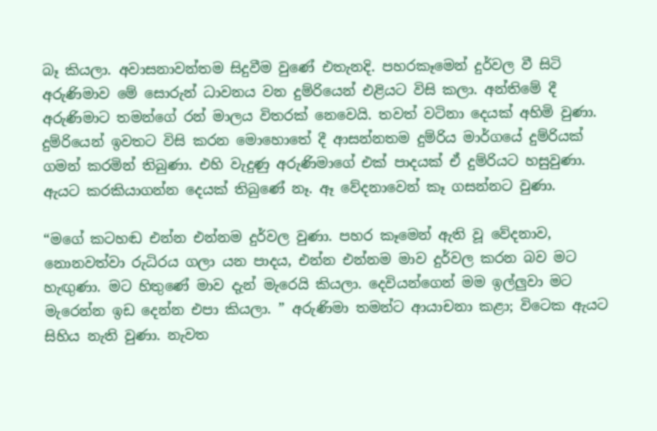බෑ කියලා. අවාසනාවන්තම සිදුවීම වුණේ එතැනදි. පහරකෑමෙන් දුර්වල වී සිටි අරුණිමාව මේ සොරුන් ධාවනය වන දුම්රියෙන් එළියට විසි කලා. අන්තිමේ දී අරුණිමාට තමන්ගේ රන් මාලය විතරක් නෙවෙයි. තවත් වටිනා දෙයක් අහිමි වුණා. දුම්රියෙන් ඉවතට විසි කරන මොහොතේ දී ආසන්නතම දුම්රිය මාර්ගයේ දුම්රියක් ගමන් කරමින් තිබුණා. එහි වැදුණු අරුණිමාගේ එක් පාදයක් ඒ දුම්රියට හසුවුණා. ඇයට කරකියාගන්න දෙයක් තිබුණේ නෑ. ඈ වේදනාවෙන් කෑ ගසන්නට වුණා.

“මගේ කටහඬ එන්න එන්නම දුර්වල වුණා. පහර කෑමෙන් ඇති වූ වේදනාව, නොනවත්වා රුධිරය ගලා යන පාදය, එන්න එන්නම මාව දුර්වල කරන බව මට හැඟුණා. මට හිතුණේ මාව දැන් මැරෙයි කියලා. දෙවියන්ගෙන් මම ඉල්ලුවා මට මැරෙන්න ඉඩ දෙන්න එපා කියලා. ” අරුණිමා තමන්ට ආයාචනා කළා; විටෙක ඇයට සිහිය නැති වුණා. නැවත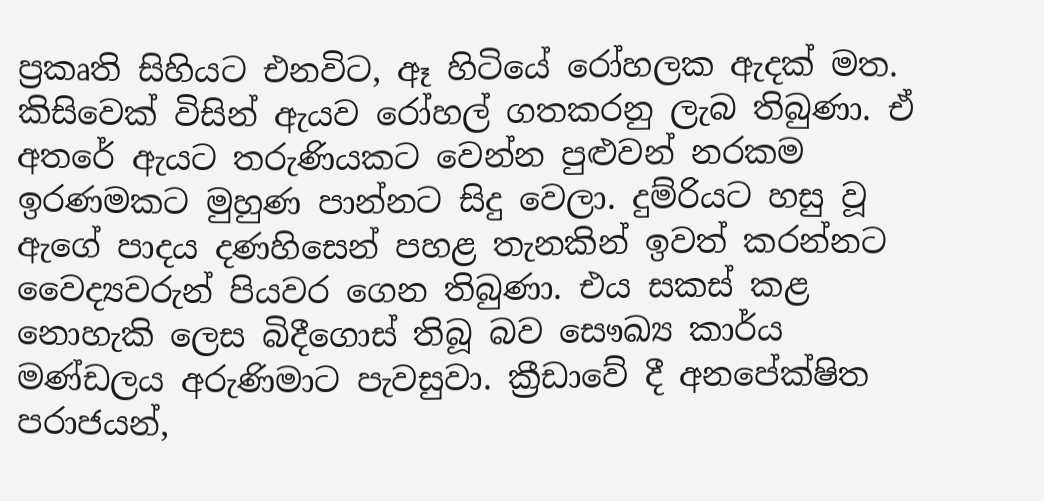ප්‍රකෘති සිහියට එනවිට, ඈ හිටියේ රෝහලක ඇදක් මත. කිසිවෙක් විසින් ඇයව රෝහල් ගතකරනු ලැබ තිබුණා. ඒ අතරේ ඇයට තරුණියකට වෙන්න පුළුවන් නරකම ඉරණමකට මුහුණ පාන්නට සිදු වෙලා. දුම්රියට හසු වූ ඇගේ පාදය දණහිසෙන් පහළ තැනකින් ඉවත් කරන්නට වෛද්‍යවරුන් පියවර ගෙන තිබුණා. එය සකස් කළ නොහැකි ලෙස බිදීගොස් තිබූ බව සෞඛ්‍ය කාර්ය මණ්ඩලය අරුණිමාට පැවසුවා. ක්‍රීඩාවේ දී අනපේක්ෂිත පරාජයන්,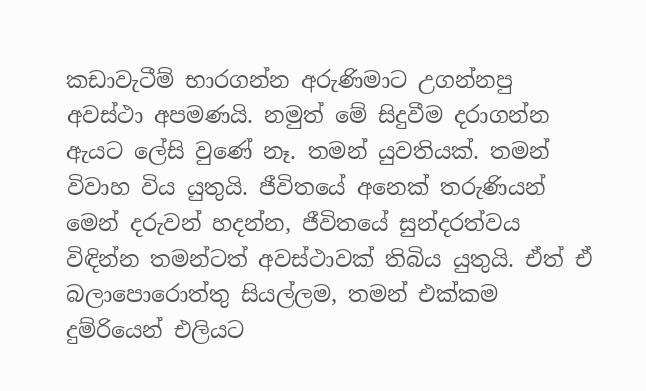කඩාවැටීම් භාරගන්න අරුණිමාට උගන්නපු අවස්ථා අපමණයි. නමුත් මේ සිදුවීම දරාගන්න ඇයට ලේසි වුණේ නෑ. තමන් යුවතියක්. තමන් විවාහ විය යුතුයි. ජීවිතයේ අනෙක් තරුණියන් මෙන් දරුවන් හදන්න, ජීවිතයේ සුන්දරත්වය විඳින්න තමන්ටත් අවස්ථාවක් තිබිය යුතුයි. ඒත් ඒ බලාපොරොත්තු සියල්ලම, තමන් එක්කම දුම්රියෙන් එලියට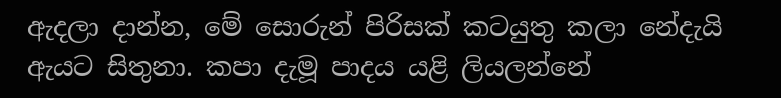ඇදලා දාන්න, මේ සොරුන් පිරිසක් කටයුතු කලා නේදැයි ඇයට සිතුනා. කපා දැමූ පාදය යළි ලියලන්නේ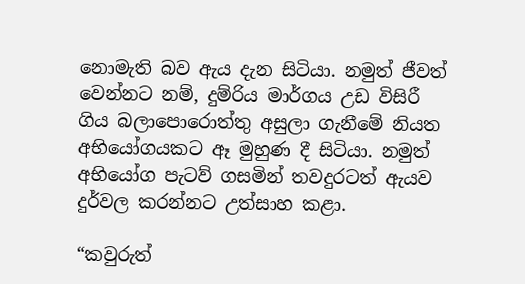නොමැති බව ඇය දැන සිටියා. නමුත් ජීවත් වෙන්නට නම්, දුම්රිය මාර්ගය උඩ විසිරී ගිය බලාපොරොත්තු අසුලා ගැනීමේ නියත අභියෝගයකට ඈ මුහුණ දී සිටියා. නමුත් අභියෝග පැටව් ගසමින් තවදුරටත් ඇයව දුර්වල කරන්නට උත්සාහ කළා.

“කවුරුත්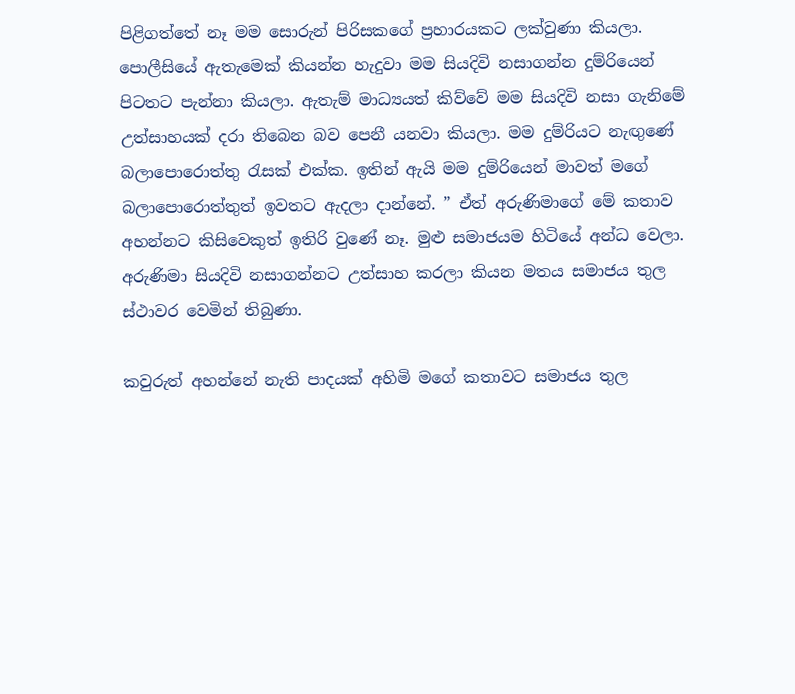පිළිගත්තේ නෑ මම සොරුන් පිරිසකගේ ප්‍රහාරයකට ලක්වුණා කියලා. පොලීසියේ ඇතැමෙක් කියන්න හැදුවා මම සියදිවි නසාගන්න දුම්රියෙන් පිටතට පැන්නා කියලා. ඇතැම් මාධ්‍යයත් කිව්වේ මම සියදිවි නසා ගැනිමේ උත්සාහයක් දරා තිබෙන බව පෙනී යනවා කියලා. මම දුම්රියට නැඟුණේ බලාපොරොත්තු රැසක් එක්ක. ඉතින් ඇයි මම දුම්රියෙන් මාවත් මගේ බලාපොරොත්තුත් ඉවතට ඇදලා දාන්නේ. ” ඒත් අරුණිමාගේ මේ කතාව අහන්නට කිසිවෙකුත් ඉතිරි වුණේ නෑ. මුළු සමාජයම හිටියේ අන්ධ වෙලා. අරුණිමා සියදිවි නසාගන්නට උත්සාහ කරලා කියන මතය සමාජය තුල ස්ථාවර වෙමින් තිබුණා.

කවුරුත් අහන්නේ නැති පාදයක් අහිමි මගේ කතාවට සමාජය තුල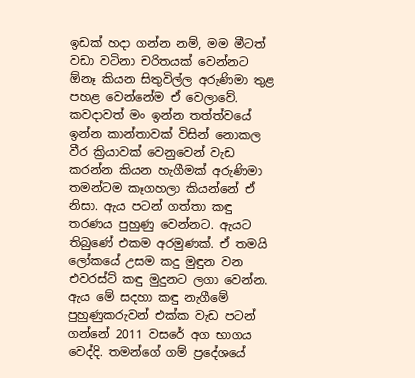ඉඩක් හදා ගන්න නම්, මම මීටත් වඩා වටිනා චරිතයක් වෙන්නට ඕනෑ කියන සිතුවිල්ල අරුණිමා තුළ පහළ වෙන්නේම ඒ වෙලාවේ. කවදාවත් මං ඉන්න තත්ත්වයේ ඉන්න කාන්තාවක් විසින් නොකල වීර ක්‍රියාවක් වෙනුවෙන් වැඩ කරන්න කියන හැගීමක් අරුණිමා තමන්ටම කෑගහලා කියන්නේ ඒ නිසා. ඇය පටන් ගත්තා කඳු තරණය පුහුණු වෙන්නට. ඇයට තිබුණේ එකම අරමුණක්. ඒ තමයි ලෝකයේ උසම කදු මුඳුන වන එවරස්ට් කඳු මුදුනට ලගා වෙන්න. ඇය මේ සදහා කඳු නැගීමේ පුහුණුකරුවන් එක්ක වැඩ පටන් ගන්නේ 2011 වසරේ අග භාගය වෙද්දි. තමන්ගේ ගම් ප්‍රදේශයේ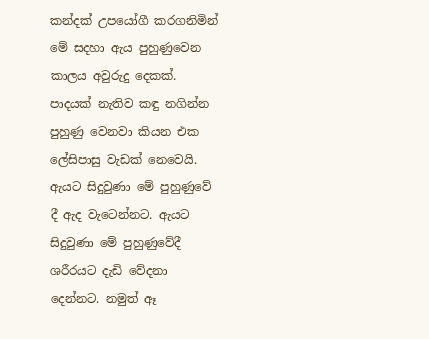කන්දක් උපයෝගී කරගනිමින් මේ සදහා ඇය පුහුණුවෙන කාලය අවුරුදු දෙකක්. පාදයක් නැතිව කඳු නගින්න පුහුණු වෙනවා කියන එක ලේසිපාසු වැඩක් නෙවෙයි. ඇයට සිදුවුණා මේ පුහුණුවේ දී ඇද වැටෙන්නට. ඇයට සිදුවුණා මේ පුහුණුවේදී ශරීරයට දැඩි වේදනා දෙන්නට. නමුත් ඈ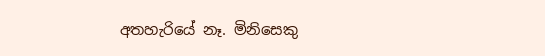අතහැරියේ නෑ. මිනිසෙකු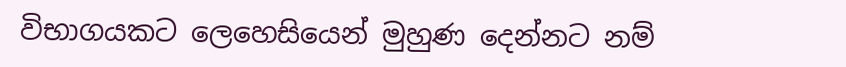විභාගයකට ලෙහෙසියෙන් මුහුණ දෙන්නට නම්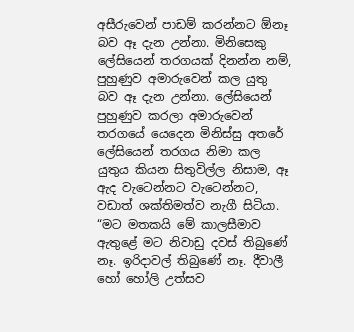අසීරුවෙන් පාඩම් කරන්නට ඕනෑ බව ඈ දැන උන්නා. මිනිසෙකු ලේසියෙන් තරගයක් දිනන්න නම්, පුහුණුව අමාරුවෙන් කල යුතු බව ඈ දැන උන්නා. ලේසියෙන් පුහුණුව කරලා අමාරුවෙන් තරගයේ යෙදෙන මිනිස්සු අතරේ ලේසියෙන් තරගය නිමා කල යුතුය කියන සිතුවිල්ල නිසාම, ඈ ඇද වැටෙන්නට වැටෙන්නට, වඩාත් ශක්තිමත්ව නැගී සිටියා. “මට මතකයි මේ කාලසීමාව ඇතුළේ මට නිවාඩු දවස් තිබුණේ නෑ. ඉරිදාවල් තිබුණේ නෑ. දීවාලී හෝ හෝලි උත්සව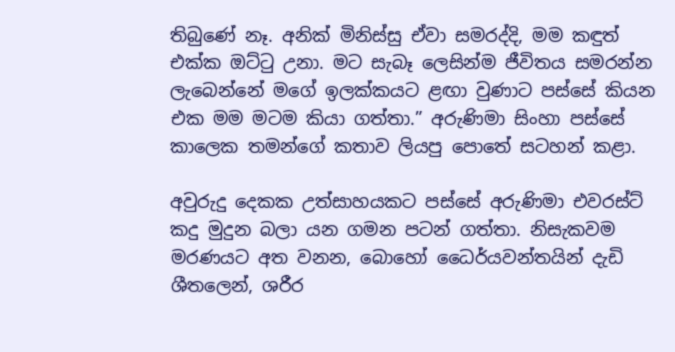තිබුණේ නෑ. අනික් මිනිස්සු ඒවා සමරද්දි, මම කඳුත් එක්ක ඔට්ටු උනා. මට සැබෑ ලෙසින්ම ජීවිතය සමරන්න ලැබෙන්නේ මගේ ඉලක්කයට ළඟා වුණාට පස්සේ කියන එක මම මටම කියා ගත්තා.” අරුණිමා සිංහා පස්සේ කාලෙක තමන්ගේ කතාව ලියපු පොතේ සටහන් කළා.

අවුරුදු දෙකක උත්සාහයකට පස්සේ අරුණිමා එවරස්ට් කදු මුදුන බලා යන ගමන පටන් ගත්තා. නිසැකවම මරණයට අත වනන, බොහෝ ධෛර්යවන්තයින් දැඩි ශීතලෙන්, ශරීර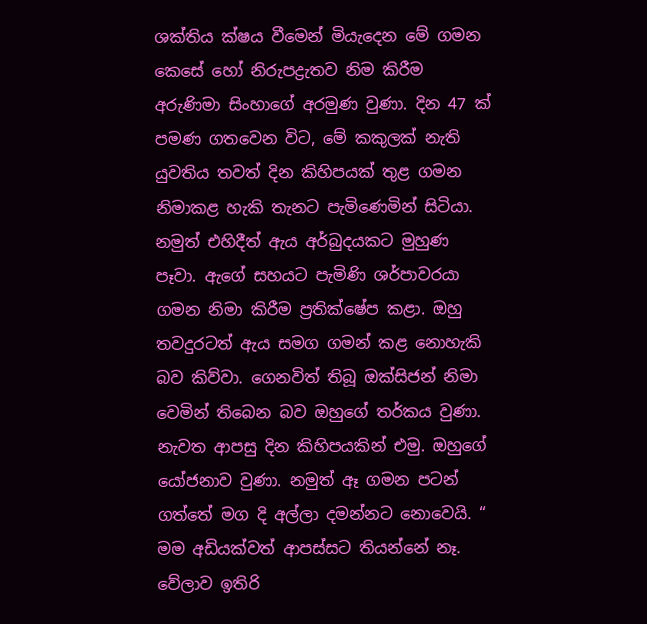ශක්තිය ක්ෂය වීමෙන් මියැදෙන මේ ගමන කෙසේ හෝ නිරුපද්‍රැතව නිම කිරීම අරුණිමා සිංහාගේ අරමුණ වුණා. දින 47 ක් පමණ ගතවෙන විට, මේ කකුලක් නැති යුවතිය තවත් දින කිහිපයක් තුළ ගමන නිමාකළ හැකි තැනට පැමිණෙමින් සිටියා. නමුත් එහිදීත් ඇය අර්බුදයකට මුහුණ පෑවා. ඇගේ සහයට පැමිණි ශර්පාවරයා ගමන නිමා කිරීම ප්‍රතික්ෂේප කළා. ඔහු තවදුරටත් ඇය සමග ගමන් කළ නොහැකි බව කිව්වා. ගෙනවිත් තිබූ ඔක්සිජන් නිමා වෙමින් තිබෙන බව ඔහුගේ තර්කය වුණා. නැවත ආපසු දින කිහිපයකින් එමු. ඔහුගේ යෝජනාව වුණා. නමුත් ඈ ගමන පටන් ගත්තේ මග දි අල්ලා දමන්නට නොවෙයි. “ මම අඩියක්වත් ආපස්සට තියන්නේ නෑ. වේලාව ඉතිරි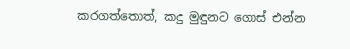කරගත්තොත්, කදු මුඳුනට ගොස් එන්න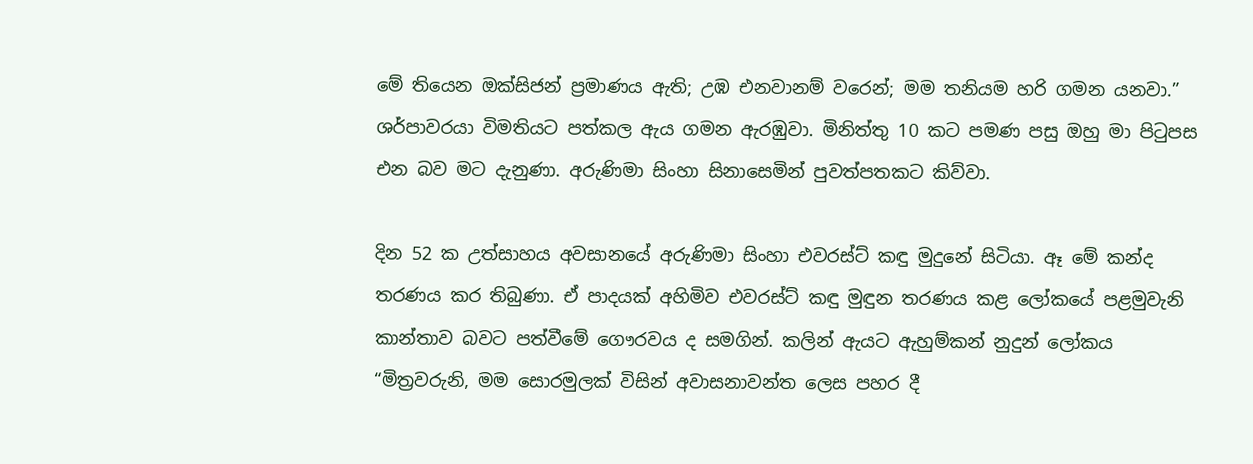මේ තියෙන ඔක්සිජන් ප්‍රමාණය ඇති; උඹ එනවානම් වරෙන්; මම තනියම හරි ගමන යනවා.” ශර්පාවරයා විමතියට පත්කල ඇය ගමන ඇරඹුවා. මිනිත්තු 10 කට පමණ පසු ඔහු මා පිටුපස එන බව මට දැනුණා. අරුණිමා සිංහා සිනාසෙමින් පුවත්පතකට කිව්වා.

දින 52 ක උත්සාහය අවසානයේ අරුණිමා සිංහා එවරස්ට් කඳු මුදුනේ සිටියා. ඈ මේ කන්ද තරණය කර තිබුණා. ඒ පාදයක් අහිමිව එවරස්ට් කඳු මුඳුන තරණය කළ ලෝකයේ පළමුවැනි කාන්තාව බවට පත්වීමේ ගෞරවය ද සමගින්. කලින් ඇයට ඇහුම්කන් නුදුන් ලෝකය “මිත්‍රවරුනි, මම සොරමුලක් විසින් අවාසනාවන්ත ලෙස පහර දී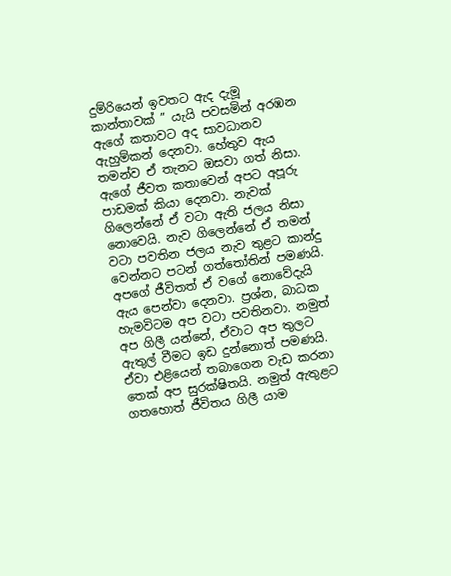දුම්රියෙන් ඉවතට ඇද දැමූ කාන්තාවක් ” යැයි පවසමින් අරඹන ඇගේ කතාවට අද සාවධානව ඇහුම්කන් දෙනවා. හේතුව ඇය තමන්ව ඒ තැනට ඔසවා ගත් නිසා. ඇගේ ජීවත කතාවෙන් අපට අපූරු පාඩමක් කියා දෙනවා. නැවක් ගිලෙන්නේ ඒ වටා ඇති ජලය නිසා නොවෙයි. නැව ගිලෙන්නේ ඒ තමන් වටා පවතින ජලය නැව තුළට කාන්දු වෙන්නට පටන් ගත්තෝතින් පමණයි. අපගේ ජීවිතත් ඒ වගේ නොවේදැයි ඇය පෙන්වා දෙනවා. ප්‍රශ්න, බාධක හැමවිටම අප වටා පවතිනවා. නමුත් අප ගිලී යන්නේ, ඒවාට අප තුලට ඇතුල් වීමට ඉඩ දුන්නොත් පමණයි. ඒවා එළියෙන් තබාගෙන වැඩ කරනා තෙක් අප සුරක්ෂිතයි. නමුත් ඇතුළට ගතහොත් ජීවිතය ගිලී යාම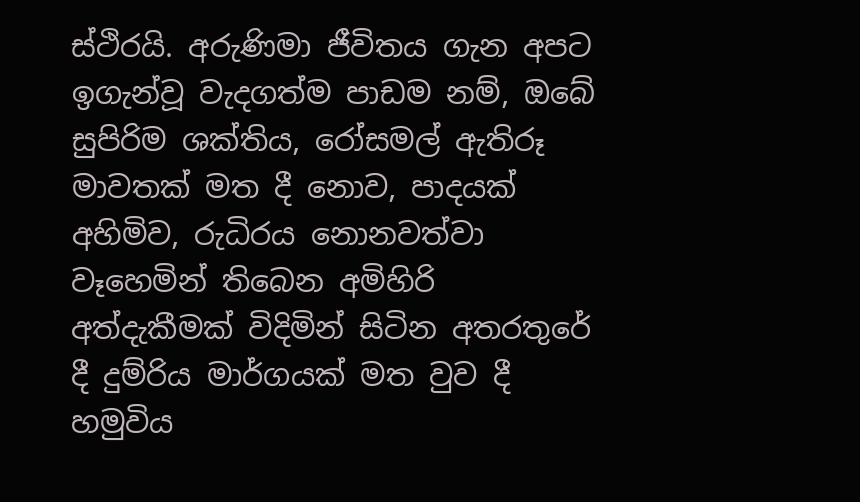ස්ථිරයි. අරුණිමා ජීවිතය ගැන අපට ඉගැන්වූ වැදගත්ම පාඩම නම්, ඔබේ සුපිරිම ශක්තිය, රෝසමල් ඇතිරූ මාවතක් මත දී නොව, පාදයක් අහිමිව, රුධිරය නොනවත්වා වෑහෙමින් තිබෙන අමිහිරි අත්දැකීමක් විදිමින් සිටින අතරතුරේ දී දුම්රිය මාර්ගයක් මත වුව දී හමුවිය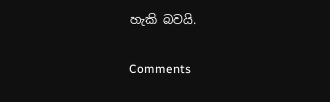හැකි බවයි.

Comments